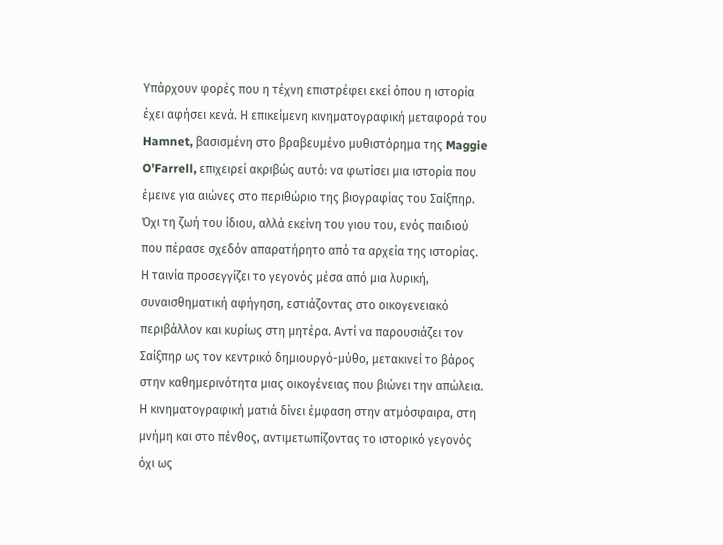Υπάρχουν φορές που η τέχνη επιστρέφει εκεί όπου η ιστορία έχει αφήσει κενά. Η επικείμενη κινηματογραφική μεταφορά του Hamnet, βασισμένη στο βραβευμένο μυθιστόρημα της Maggie O’Farrell, επιχειρεί ακριβώς αυτό: να φωτίσει μια ιστορία που έμεινε για αιώνες στο περιθώριο της βιογραφίας του Σαίξπηρ. Όχι τη ζωή του ίδιου, αλλά εκείνη του γιου του, ενός παιδιού που πέρασε σχεδόν απαρατήρητο από τα αρχεία της ιστορίας.
Η ταινία προσεγγίζει το γεγονός μέσα από μια λυρική, συναισθηματική αφήγηση, εστιάζοντας στο οικογενειακό περιβάλλον και κυρίως στη μητέρα. Αντί να παρουσιάζει τον Σαίξπηρ ως τον κεντρικό δημιουργό-μύθο, μετακινεί το βάρος στην καθημερινότητα μιας οικογένειας που βιώνει την απώλεια. Η κινηματογραφική ματιά δίνει έμφαση στην ατμόσφαιρα, στη μνήμη και στο πένθος, αντιμετωπίζοντας το ιστορικό γεγονός όχι ως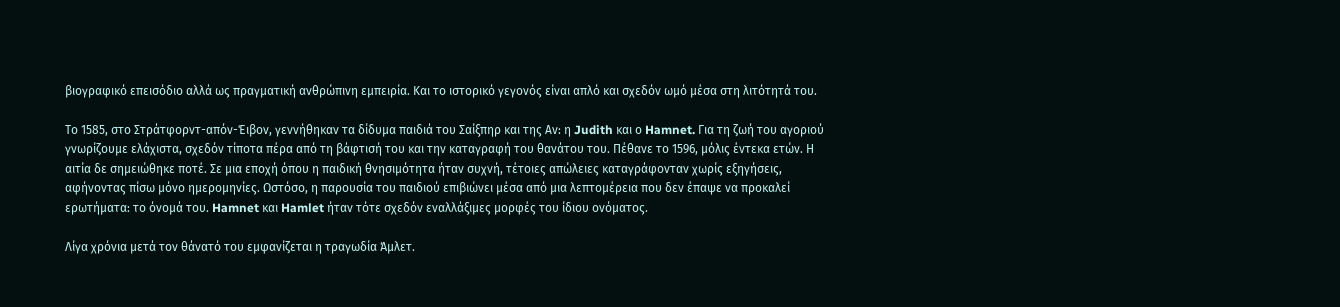βιογραφικό επεισόδιο αλλά ως πραγματική ανθρώπινη εμπειρία. Και το ιστορικό γεγονός είναι απλό και σχεδόν ωμό μέσα στη λιτότητά του.

Το 1585, στο Στράτφορντ-απόν-Έιβον, γεννήθηκαν τα δίδυμα παιδιά του Σαίξπηρ και της Αν: η Judith και ο Hamnet. Για τη ζωή του αγοριού γνωρίζουμε ελάχιστα, σχεδόν τίποτα πέρα από τη βάφτισή του και την καταγραφή του θανάτου του. Πέθανε το 1596, μόλις έντεκα ετών. Η αιτία δε σημειώθηκε ποτέ. Σε μια εποχή όπου η παιδική θνησιμότητα ήταν συχνή, τέτοιες απώλειες καταγράφονταν χωρίς εξηγήσεις, αφήνοντας πίσω μόνο ημερομηνίες. Ωστόσο, η παρουσία του παιδιού επιβιώνει μέσα από μια λεπτομέρεια που δεν έπαψε να προκαλεί ερωτήματα: το όνομά του. Hamnet και Hamlet ήταν τότε σχεδόν εναλλάξιμες μορφές του ίδιου ονόματος.

Λίγα χρόνια μετά τον θάνατό του εμφανίζεται η τραγωδία Άμλετ.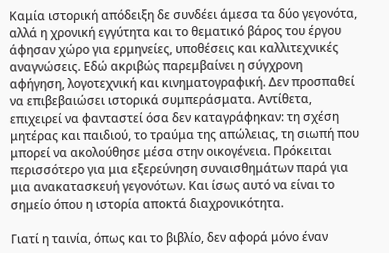Καμία ιστορική απόδειξη δε συνδέει άμεσα τα δύο γεγονότα, αλλά η χρονική εγγύτητα και το θεματικό βάρος του έργου άφησαν χώρο για ερμηνείες, υποθέσεις και καλλιτεχνικές αναγνώσεις. Εδώ ακριβώς παρεμβαίνει η σύγχρονη αφήγηση, λογοτεχνική και κινηματογραφική. Δεν προσπαθεί να επιβεβαιώσει ιστορικά συμπεράσματα. Αντίθετα, επιχειρεί να φανταστεί όσα δεν καταγράφηκαν: τη σχέση μητέρας και παιδιού, το τραύμα της απώλειας, τη σιωπή που μπορεί να ακολούθησε μέσα στην οικογένεια. Πρόκειται περισσότερο για μια εξερεύνηση συναισθημάτων παρά για μια ανακατασκευή γεγονότων. Και ίσως αυτό να είναι το σημείο όπου η ιστορία αποκτά διαχρονικότητα.

Γιατί η ταινία, όπως και το βιβλίο, δεν αφορά μόνο έναν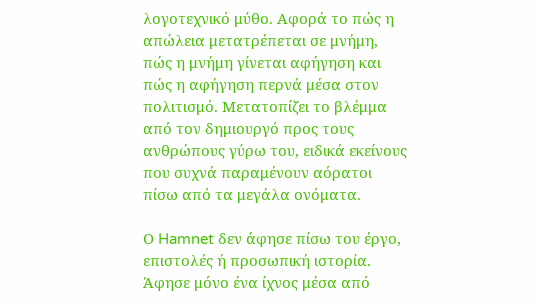λογοτεχνικό μύθο. Αφορά το πώς η απώλεια μετατρέπεται σε μνήμη, πώς η μνήμη γίνεται αφήγηση και πώς η αφήγηση περνά μέσα στον πολιτισμό. Μετατοπίζει το βλέμμα από τον δημιουργό προς τους ανθρώπους γύρω του, ειδικά εκείνους που συχνά παραμένουν αόρατοι πίσω από τα μεγάλα ονόματα.

Ο Hamnet δεν άφησε πίσω του έργο, επιστολές ή προσωπική ιστορία. Άφησε μόνο ένα ίχνος μέσα από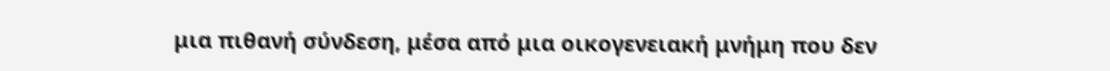μια πιθανή σύνδεση, μέσα από μια οικογενειακή μνήμη που δεν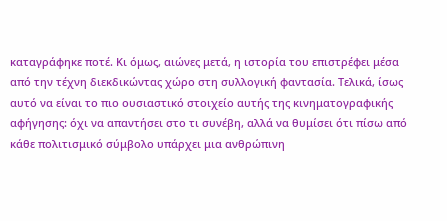καταγράφηκε ποτέ. Κι όμως, αιώνες μετά, η ιστορία του επιστρέφει μέσα από την τέχνη διεκδικώντας χώρο στη συλλογική φαντασία. Τελικά, ίσως αυτό να είναι το πιο ουσιαστικό στοιχείο αυτής της κινηματογραφικής αφήγησης: όχι να απαντήσει στο τι συνέβη, αλλά να θυμίσει ότι πίσω από κάθε πολιτισμικό σύμβολο υπάρχει μια ανθρώπινη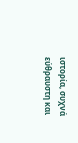ιστορία, συχνά εύθραυστη και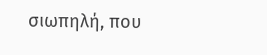σιωπηλή, που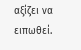αξίζει να ειπωθεί.